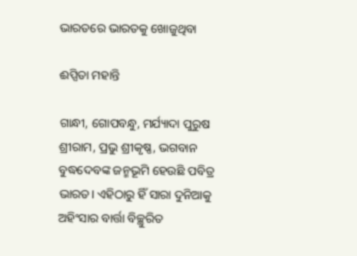ଭାରତରେ ଭାରତକୁ ଖୋଜୁଥିବା

ଈପ୍ସିତା ମହାନ୍ତି

ଗାନ୍ଧୀ, ଗୋପବନ୍ଧୁ, ମର୍ଯ୍ୟାଦା ପୁରୁଷ ଶ୍ରୀରାମ, ପ୍ରଭୁ ଶ୍ରୀକୃଷ୍ଣ, ଭଗବାନ ବୁଦ୍ଧଦେବଙ୍କ ଜନ୍ମଭୂମି ହେଉଛି ପବିତ୍ର ଭାରତ। ଏହିଠାରୁ ହିଁ ସାରା ଦୁନିଆକୁ ଅହିଂସାର ବାର୍ତ୍ତା ବିଚ୍ଛୁରିତ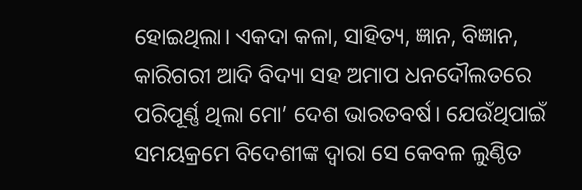ହୋଇଥିଲା। ଏକଦା କଳା, ସାହିତ୍ୟ, ଜ୍ଞାନ, ବିଜ୍ଞାନ, କାରିଗରୀ ଆଦି ବିଦ୍ୟା ସହ ଅମାପ ଧନଦୌଲତରେ ପରିପୂର୍ଣ୍ଣ ଥିଲା ମୋ’ ଦେଶ ଭାରତବର୍ଷ। ଯେଉଁଥିପାଇଁ ସମୟକ୍ରମେ ବିଦେଶୀଙ୍କ ଦ୍ବାରା ସେ କେବଳ ଲୁଣ୍ଠିତ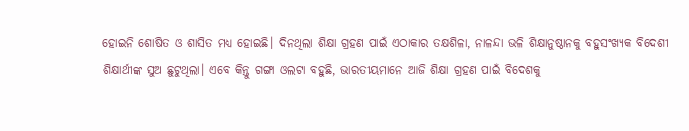ହୋଇନି ଶୋଷିତ ଓ ଶାସିତ ମଧ୍ୟ ହୋଇଛି। ଦିନଥିଲା ଶିକ୍ଷା ଗ୍ରହଣ ପାଇଁ ଏଠାକାର ତକ୍ଷଶିଳା, ନାଳନ୍ଦା ଭଳି ଶିକ୍ଷାନୁଷ୍ଠାନକୁ ବହୁସଂଖ୍ୟକ ବିଦେଶୀ ଶିକ୍ଷାର୍ଥୀଙ୍କ ସୁଅ ଛୁଟୁଥିଲା। ଏବେ କିନ୍ତୁ ଗଙ୍ଗା ଓଲଟା ବହୁଛି, ଭାରତୀୟମାନେ ଆଜି ଶିକ୍ଷା ଗ୍ରହଣ ପାଇଁ ବିଦେଶକୁ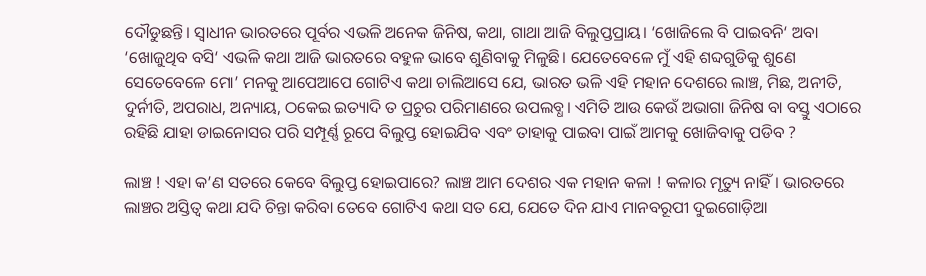ଦୌଡୁଛନ୍ତି। ସ୍ବାଧୀନ ଭାରତରେ ପୂର୍ବର ଏଭଳି ଅନେକ ଜିନିଷ, କଥା, ଗାଥା ଆଜି ବିଲୁପ୍ତପ୍ରାୟ। ‘ଖୋଜିଲେ ବି ପାଇବନି‘ ଅବା ‘ଖୋଜୁଥିବ ବସି‘ ଏଭଳି କଥା ଆଜି ଭାରତରେ ବହୁଳ ଭାବେ ଶୁଣିବାକୁ ମିଳୁଛି। ଯେତେବେଳେ ମୁଁ ଏହି ଶବ୍ଦଗୁଡିକୁ ଶୁଣେ ସେତେବେଳେ ମୋ’ ମନକୁ ଆପେଆପେ ଗୋଟିଏ କଥା ଚାଲିଆସେ ଯେ, ଭାରତ ଭଳି ଏହି ମହାନ ଦେଶରେ ଲାଞ୍ଚ, ମିଛ, ଅନୀତି, ଦୁର୍ନୀତି, ଅପରାଧ, ଅନ୍ୟାୟ, ଠକେଇ ଇତ୍ୟାଦି ତ ପ୍ରଚୁର ପରିମାଣରେ ଉପଲବ୍ଧ। ଏମିତି ଆଉ କେଉଁ ଅଭାଗା ଜିନିଷ ବା ବସ୍ତୁ ଏଠାରେ ରହିଛି ଯାହା ଡାଇନୋସର ପରି ସମ୍ପୂର୍ଣ୍ଣ ରୂପେ ବିଲୁପ୍ତ ହୋଇଯିବ ଏବଂ ତାହାକୁ ପାଇବା ପାଇଁ ଆମକୁ ଖୋଜିବାକୁ ପଡିବ ?

ଲାଞ୍ଚ ! ଏହା କ’ଣ ସତରେ କେବେ ବିଲୁପ୍ତ ହୋଇପାରେ? ଲାଞ୍ଚ ଆମ ଦେଶର ଏକ ମହାନ କଳା ! କଳାର ମୃତ୍ୟୁ ନାହିଁ। ଭାରତରେ ଲାଞ୍ଚର ଅସ୍ତିତ୍ୱ କଥା ଯଦି ଚିନ୍ତା କରିବା ତେବେ ଗୋଟିଏ କଥା ସତ ଯେ, ଯେତେ ଦିନ ଯାଏ ମାନବରୂପୀ ଦୁଇଗୋଡ଼ିଆ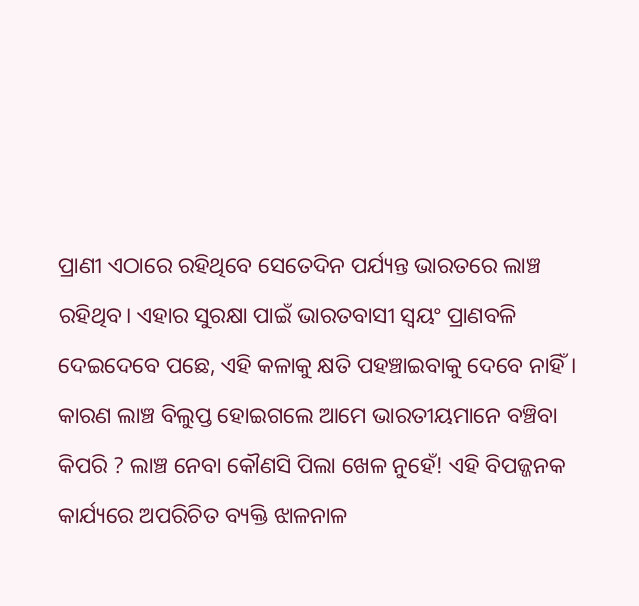ପ୍ରାଣୀ ଏଠାରେ ରହିଥିବେ ସେତେଦିନ ପର୍ଯ୍ୟନ୍ତ ଭାରତରେ ଲାଞ୍ଚ ରହିଥିବ। ଏହାର ସୁରକ୍ଷା ପାଇଁ ଭାରତବାସୀ ସ୍ବୟଂ ପ୍ରାଣବଳି ଦେଇଦେବେ ପଛେ, ଏହି କଳାକୁ କ୍ଷତି ପହଞ୍ଚାଇବାକୁ ଦେବେ ନାହିଁ। କାରଣ ଲାଞ୍ଚ ବିଲୁପ୍ତ ହୋଇଗଲେ ଆମେ ଭାରତୀୟମାନେ ବଞ୍ଚିବା କିପରି ? ଲାଞ୍ଚ ନେବା କୌଣସି ପିଲା ଖେଳ ନୁହେଁ! ଏହି ବିପଜ୍ଜନକ କାର୍ଯ୍ୟରେ ଅପରିଚିତ ବ୍ୟକ୍ତି ଝାଳନାଳ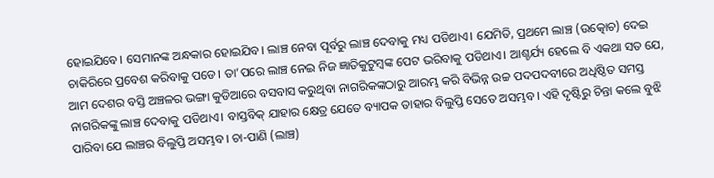ହୋଇଯିବେ। ସେମାନଙ୍କ ଅନ୍ଧକାର ହୋଇଯିବ। ଲାଞ୍ଚ ନେବା ପୂର୍ବରୁ ଲାଞ୍ଚ ଦେବାକୁ ମଧ୍ୟ ପଡିଥାଏ। ଯେମିତି, ପ୍ରଥମେ ଲାଞ୍ଚ (ଉତ୍କୋଚ) ଦେଇ ଚାକିରିରେ ପ୍ରବେଶ କରିବାକୁ ପଡେ। ତା’ପରେ ଲାଞ୍ଚ ନେଇ ନିଜ ଜ୍ଞାତିକୁଟୁମ୍ବଙ୍କ ପେଟ ଭରିବାକୁ ପଡିଥାଏ। ଆଶ୍ଚର୍ଯ୍ୟ ହେଲେ ବି ଏକଥା ସତ ଯେ, ଆମ ଦେଶର ବସ୍ତି ଅଞ୍ଚଳର ଭଙ୍ଗା କୁଡିଆରେ ବସବାସ କରୁଥିବା ନାଗରିକଙ୍କଠାରୁ ଆରମ୍ଭ କରି ବିଭିନ୍ନ ଉଚ୍ଚ ପଦପଦବୀରେ ଅଧିଷ୍ଠିତ ସମସ୍ତ ନାଗରିକଙ୍କୁ ଲାଞ୍ଚ ଦେବାକୁ ପଡିଥାଏ। ବାସ୍ତବିକ୍ ଯାହାର କ୍ଷେତ୍ର ଯେତେ ବ୍ୟାପକ ତାହାର ବିଲୁପ୍ତି ସେତେ ଅସମ୍ଭବ। ଏହି ଦୃଷ୍ଟିରୁ ଚିନ୍ତା କଲେ ବୁଝି ପାରିବା ଯେ ଲାଞ୍ଚର ବିଲୁପ୍ତି ଅସମ୍ଭବ। ଚା-ପାଣି (ଲାଞ୍ଚ)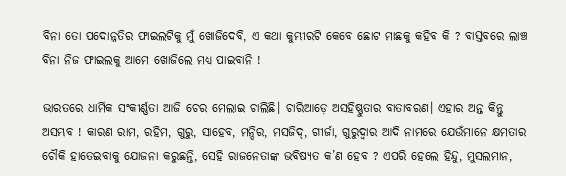ବିନା ତୋ ପଦୋନ୍ନତିର ଫାଇଲଟିକୁ ମୁଁ ଖୋଜିଦେବି, ଏ କଥା କୁମ୍ଭୀରଟି କେବେ ଛୋଟ ମାଛକୁ କହିବ କି ? ବାସ୍ତବରେ ଲାଞ୍ଚ ବିନା ନିଜ ଫାଇଲକୁ ଆମେ ଖୋଜିଲେ ମଧ୍ୟ ପାଇବାନି !

ଭାରତରେ ଧାର୍ମିକ ସଂକୀର୍ଣ୍ଣତା ଆଜି ଚେର ମେଲାଇ ଚାଲିଛି। ଚାରିଆଡ଼େ ଅସହିଷ୍ଣୁତାର ବାତାବରଣ। ଏହାର ଅନ୍ତ କିନ୍ତୁ ଅସମ୍ଭବ ! କାରଣ ରାମ, ରହିମ, ଗୁରୁ, ସାହେବ, ମନ୍ଦିର, ମସଜିଦ୍, ଗୀର୍ଜା, ଗୁରୁଦ୍ୱାର ଆଦି ନାମରେ ଯେଉଁମାନେ କ୍ଷମତାର ଚୌକି ହାତେଇବାକୁ ଯୋଜନା କରୁଛନ୍ତି, ସେହି ରାଜନେତାଙ୍କ ଭବିଷ୍ୟତ କ’ଣ ହେବ ? ଏପରି ହେଲେ ହିନ୍ଦୁ, ମୁସଲମାନ,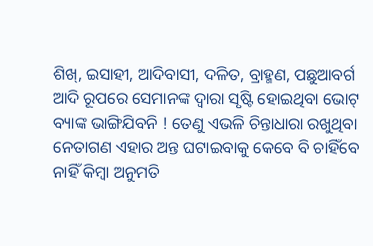ଶିଖ୍, ଇସାହୀ, ଆଦିବାସୀ, ଦଳିତ, ବ୍ରାହ୍ମଣ, ପଛୁଆବର୍ଗ ଆଦି ରୂପରେ ସେମାନଙ୍କ ଦ୍ବାରା ସୃଷ୍ଟି ହୋଇଥିବା ଭୋଟ୍ ବ୍ୟାଙ୍କ ଭାଙ୍ଗିଯିବନି ! ତେଣୁ ଏଭଳି ଚିନ୍ତାଧାରା ରଖୁଥିବା ନେତାଗଣ ଏହାର ଅନ୍ତ ଘଟାଇବାକୁ କେବେ ବି ଚାହିଁବେ ନାହିଁ କିମ୍ବା ଅନୁମତି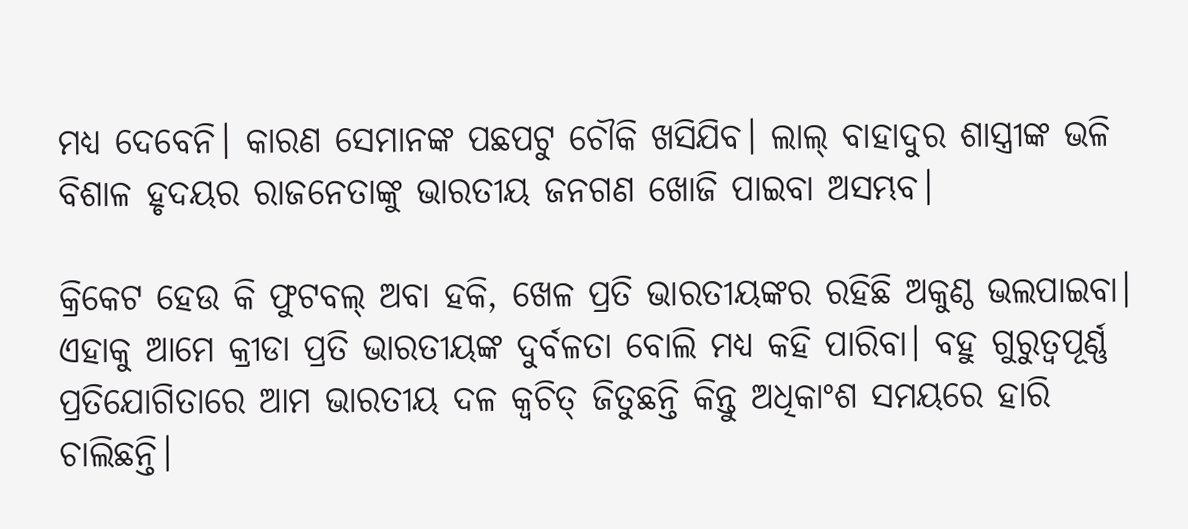ମଧ୍ୟ ଦେବେନି। କାରଣ ସେମାନଙ୍କ ପଛପଟୁ ଚୌକି ଖସିଯିବ। ଲାଲ୍ ବାହାଦୁର ଶାସ୍ତ୍ରୀଙ୍କ ଭଳି ବିଶାଳ ହୃଦୟର ରାଜନେତାଙ୍କୁ ଭାରତୀୟ ଜନଗଣ ଖୋଜି ପାଇବା ଅସମ୍ଭବ।

କ୍ରିକେଟ ହେଉ କି ଫୁଟବଲ୍ ଅବା ହକି, ଖେଳ ପ୍ରତି ଭାରତୀୟଙ୍କର ରହିଛି ଅକୁଣ୍ଠ ଭଲପାଇବା। ଏହାକୁ ଆମେ କ୍ରୀଡା ପ୍ରତି ଭାରତୀୟଙ୍କ ଦୁର୍ବଳତା ବୋଲି ମଧ୍ୟ କହି ପାରିବା। ବହୁ ଗୁରୁତ୍ୱପୂର୍ଣ୍ଣ ପ୍ରତିଯୋଗିତାରେ ଆମ ଭାରତୀୟ ଦଳ କ୍ବଚିତ୍‌ ଜିତୁଛନ୍ତି କିନ୍ତୁ ଅଧିକାଂଶ ସମୟରେ ହାରି ଚାଲିଛନ୍ତି।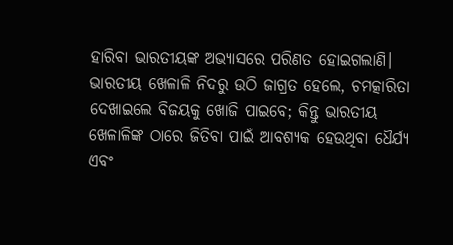ହାରିବା ଭାରତୀୟଙ୍କ ଅଭ୍ୟାସରେ ପରିଣତ ହୋଇଗଲାଣି। ଭାରତୀୟ ଖେଳାଳି ନିଦରୁ ଉଠି ଜାଗ୍ରତ ହେଲେ, ଚମତ୍କାରିତା ଦେଖାଇଲେ ବିଜୟକୁ ଖୋଜି ପାଇବେ; କିନ୍ତୁ ଭାରତୀୟ ଖେଳାଳିଙ୍କ ଠାରେ ଜିତିବା ପାଇଁ ଆବଶ୍ୟକ ହେଉଥିବା ଧୈର୍ଯ୍ୟ ଏବଂ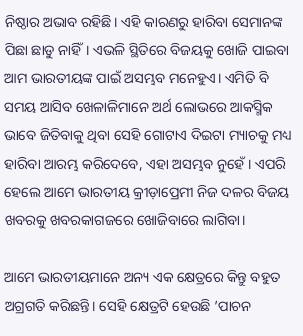ନିଷ୍ଠାର ଅଭାବ ରହିଛି। ଏହି କାରଣରୁ ହାରିବା ସେମାନଙ୍କ ପିଛା ଛାଡୁ ନାହିଁ। ଏଭଳି ସ୍ଥିତିରେ ବିଜୟକୁ ଖୋଜି ପାଇବା ଆମ ଭାରତୀୟଙ୍କ ପାଇଁ ଅସମ୍ଭବ ମନେହୁଏ। ଏମିତି ବି ସମୟ ଆସିବ ଖେଳାଳିମାନେ ଅର୍ଥ ଲୋଭରେ ଆକସ୍ମିକ ଭାବେ ଜିତିବାକୁ ଥିବା ସେହି ଗୋଟାଏ ଦିଇଟା ମ୍ୟାଚକୁ ମଧ୍ୟ ହାରିବା ଆରମ୍ଭ କରିଦେବେ, ଏହା ଅସମ୍ଭବ ନୁହେଁ। ଏପରି ହେଲେ ଆମେ ଭାରତୀୟ କ୍ରୀଡ଼ାପ୍ରେମୀ ନିଜ ଦଳର ବିଜୟ ଖବରକୁ ଖବରକାଗଜରେ ଖୋଜିବାରେ ଲାଗିବା।

ଆମେ ଭାରତୀୟମାନେ ଅନ୍ୟ ଏକ କ୍ଷେତ୍ରରେ କିନ୍ତୁ ବହୁତ ଅଗ୍ରଗତି କରିଛନ୍ତି। ସେହି କ୍ଷେତ୍ରଟି ହେଉଛି ’ପାଚନ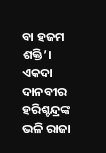ବା ହଜମ ଶକ୍ତି’। ଏକଦା ଦାନବୀର ହରିଶ୍ଚନ୍ଦ୍ରଙ୍କ ଭଳି ରାଜା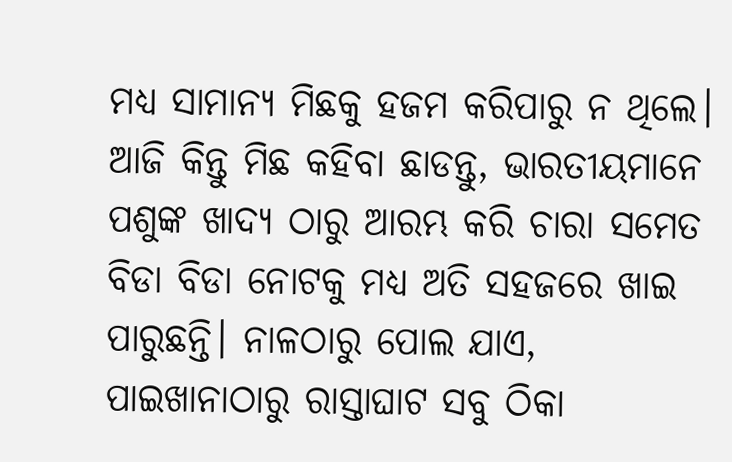ମଧ୍ୟ ସାମାନ୍ୟ ମିଛକୁ ହଜମ କରିପାରୁ ନ ଥିଲେ। ଆଜି କିନ୍ତୁ ମିଛ କହିବା ଛାଡନ୍ତୁ, ଭାରତୀୟମାନେ ପଶୁଙ୍କ ଖାଦ୍ୟ ଠାରୁ ଆରମ୍ଭ କରି ଚାରା ସମେତ ବିଡା ବିଡା ନୋଟକୁ ମଧ୍ୟ ଅତି ସହଜରେ ଖାଇ ପାରୁଛନ୍ତି। ନାଳଠାରୁ ପୋଲ ଯାଏ, ପାଇଖାନାଠାରୁ ରାସ୍ତାଘାଟ ସବୁ ଠିକା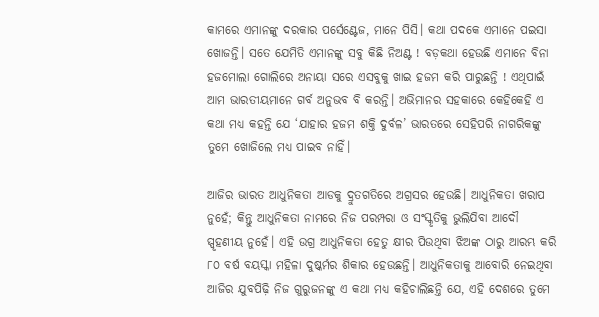କାମରେ ଏମାନଙ୍କୁ ଦରକାର ପର୍ସେଣ୍ଟେଜ, ମାନେ ପିସି। କଥା ପଦକେ ଏମାନେ ପଇସା ଖୋଜନ୍ତି। ସତେ ଯେମିତି ଏମାନଙ୍କୁ ସବୁ କିଛି ନିଅଣ୍ଟ ! ବଡ଼କଥା ହେଉଛି ଏମାନେ ବିନା ହଜମୋଲା ଗୋଲିରେ ଅନାୟା ସରେ ଏସବୁକୁ ଖାଇ ହଜମ କରି ପାରୁଛନ୍ତି ! ଏଥିପାଇଁ ଆମ ଭାରତୀୟମାନେ ଗର୍ବ ଅନୁଭବ ବି କରନ୍ତି। ଅଭିମାନର ସହକାରେ କେହିକେହି ଏ କଥା ମଧ୍ୟ କହନ୍ତି ଯେ ‘ଯାହାର ହଜମ ଶକ୍ତି ଦୁର୍ବଳ’ ଭାରତରେ ସେହିପରି ନାଗରିକଙ୍କୁ ତୁମେ ଖୋଜିଲେ ମଧ୍ୟ ପାଇବ ନାହିଁ।

ଆଜିର ଭାରତ ଆଧୁନିକତା ଆଡକୁ ଦ୍ରୁତଗତିରେ ଅଗ୍ରସର ହେଉଛି। ଆଧୁନିକତା ଖରାପ ନୁହେଁ; କିନ୍ତୁ ଆଧୁନିକତା ନାମରେ ନିଜ ପରମ୍ପରା ଓ ସଂସ୍କୃତିକୁ ଭୁଲିଯିବା ଆଦୌ ସ୍ପୃହଣୀୟ ନୁହେଁ। ଏହି ଉଗ୍ର ଆଧୁନିକତା ହେତୁ କ୍ଷୀର ପିଉଥିବା ଝିଅଙ୍କ ଠାରୁ ଆରମ୍ଭ କରି ୮୦ ବର୍ଷ ବୟସ୍କା ମହିଳା ଦୁଷ୍କର୍ମର ଶିକାର ହେଉଛନ୍ତି। ଆଧୁନିକତାକୁ ଆବୋରି ନେଇଥିବା ଆଜିର ଯୁବପିଢ଼ି ନିଜ ଗୁରୁଜନଙ୍କୁ ଏ କଥା ମଧ୍ୟ କହିଚାଲିଛନ୍ତି ଯେ, ଏହି ଦେଶରେ ତୁମେ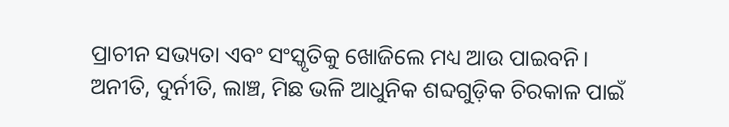ପ୍ରାଚୀନ ସଭ୍ୟତା ଏବଂ ସଂସ୍କୃତିକୁ ଖୋଜିଲେ ମଧ୍ୟ ଆଉ ପାଇବନି। ଅନୀତି, ଦୁର୍ନୀତି, ଲାଞ୍ଚ, ମିଛ ଭଳି ଆଧୁନିକ ଶବ୍ଦଗୁଡ଼ିକ ଚିରକାଳ ପାଇଁ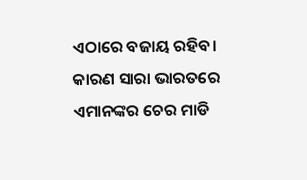ଏଠାରେ ବଜାୟ ରହିବ। କାରଣ ସାରା ଭାରତରେ ଏମାନଙ୍କର ଚେର ମାଡି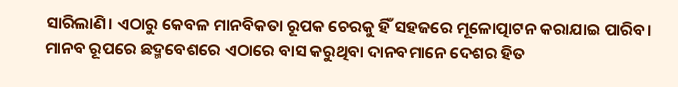ସାରିଲାଣି। ଏଠାରୁ କେବଳ ମାନବିକତା ରୂପକ ଚେରକୁ ହିଁ ସହଜରେ ମୂଳୋତ୍ପାଟନ କରାଯାଇ ପାରିବ। ମାନବ ରୂପରେ ଛଦ୍ମବେଶରେ ଏଠାରେ ବାସ କରୁଥିବା ଦାନବମାନେ ଦେଶର ହିତ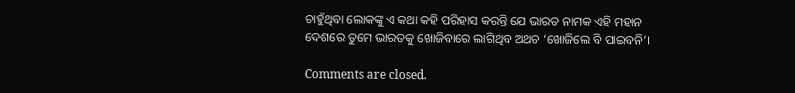ଚାହୁଁଥିବା ଲୋକଙ୍କୁ ଏ କଥା କହି ପରିହାସ କରନ୍ତି ଯେ ଭାରତ ନାମକ ଏହି ମହାନ ଦେଶରେ ତୁମେ ଭାରତକୁ ଖୋଜିବାରେ ଲାଗିଥିବ ଅଥଚ ‘ଖୋଜିଲେ ବି ପାଇବନି’।

Comments are closed.